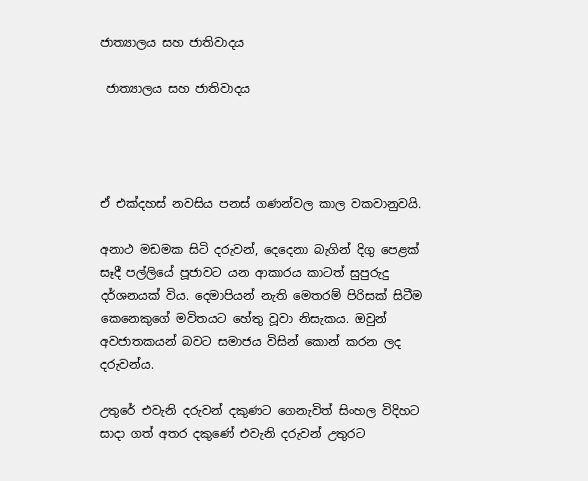ජාත්‍යාලය සහ ජාතිවාදය

 ජාත්‍යාලය සහ ජාතිවාදය




ඒ එක්දහස් නවසිය පනස් ගණන්වල කාල වකවානුවයි.

අනාථ මඩමක සිටි දරුවන්, දෙදෙනා බැගින් දිගු පෙළක් සෑදී පල්ලියේ පූජාවට යන ආකාරය කාටත් සුපුරුදු දර්ශනයක් විය. දෙමාපියන් නැති මෙතරම් පිරිසක් සිටීම කෙනෙකුගේ මවිතයට හේතු වූවා නිසැකය. ඔවුන් අවජාතකයන් බවට සමාජය විසින් කොන් කරන ලද දරුවන්ය.

උතුරේ එවැනි දරුවන් දකුණට ගෙනැවිත් සිංහල විදිහට සාදා ගත් අතර දකුණේ එවැනි දරුවන් උතුරට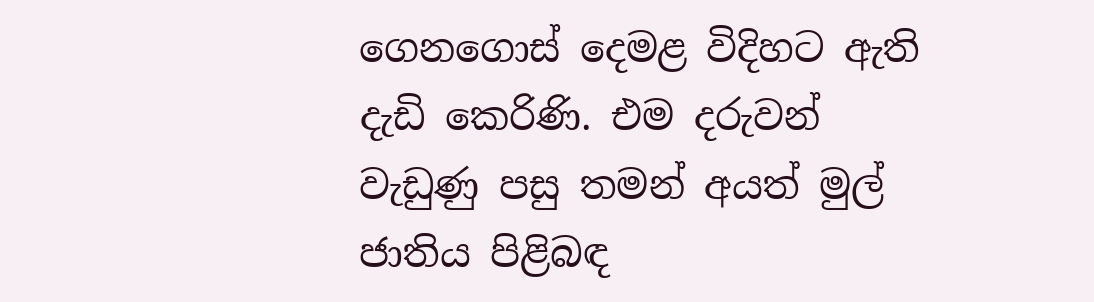ගෙනගොස් දෙමළ විදිහට ඇති දැඩි කෙරිණි. එම දරුවන් වැඩුණු පසු තමන් අයත් මුල් ජාතිය පිළිබඳ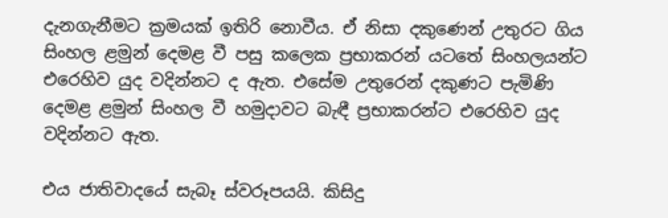දැනගැනීමට ක්‍රමයක් ඉතිරි නොවීය. ඒ නිසා දකුණෙන් උතුරට ගිය සිංහල ළමුන් දෙමළ වී පසු කලෙක ප්‍රභාකරන් යටතේ සිංහලයන්ට එරෙහිව යුද වදින්නට ද ඇත. එසේම උතුරෙන් දකුණට පැමිණි දෙමළ ළමුන් සිංහල වී හමුදාවට බැඳී ප්‍රභාකරන්ට එරෙහිව යුද වදින්නට ඇත.

එය ජාතිවාදයේ සැබෑ ස්වරූපයයි. කිසිදු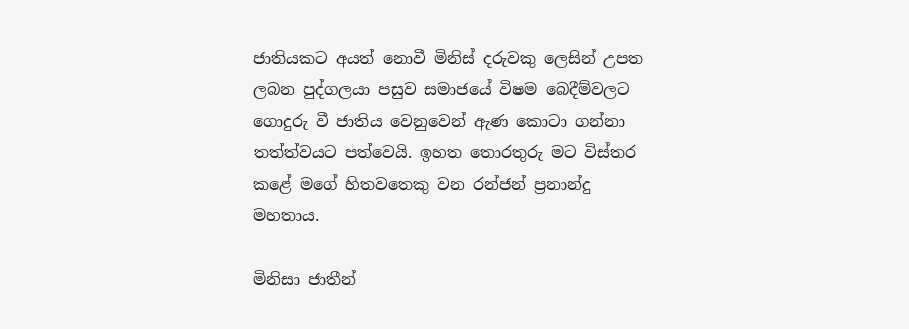ජාතියකට අයත් නොවී මිනිස් දරුවකු ලෙසින් උපත ලබන පුද්ගලයා පසුව සමාජයේ විෂම බෙදීම්වලට ගොදුරු වී ජාතිය වෙනුවෙන් ඇණ කොටා ගන්නා තත්ත්වයට පත්වෙයි. ඉහත තොරතුරු මට විස්තර කළේ මගේ හිතවතෙකු වන රන්ජන් ප්‍රනාන්දු මහතාය.

මිනිසා ජාතීන්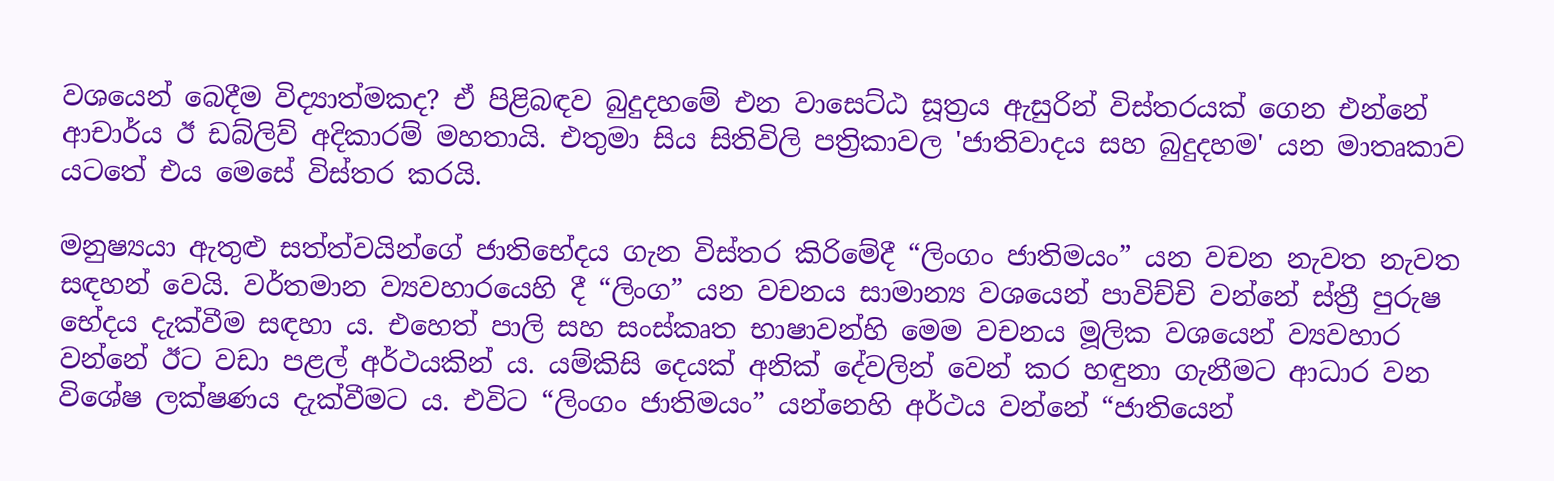වශයෙන් බෙදීම විද්‍යාත්මකද? ඒ පිළිබඳව බුදුදහමේ එන වාසෙට්ඨ සූත්‍රය ඇසුරින් විස්තරයක් ගෙන එන්නේ ආචාර්ය ඊ ඩබ්ලිව් අදිකාරම් මහතායි. එතුමා සිය සිතිවිලි පත්‍රිකාවල 'ජාතිවාදය සහ බුදුදහම' යන මාතෘකාව යටතේ එය මෙසේ විස්තර කරයි.

මනුෂ්‍යයා ඇතුළු සත්ත්වයින්ගේ ජාතිභේදය ගැන විස්තර කිරිමේදී “ලිංගං ජාතිමයං” යන වචන නැවත නැවත සඳහන් වෙයි. වර්තමාන ව්‍යවහාරයෙහි දී “ලිංග” යන වචනය සාමාන්‍ය වශයෙන් පාවිච්චි වන්නේ ස්ත්‍රී පුරුෂ භේදය දැක්වීම සඳහා ය. එහෙත් පාලි සහ සංස්කෘත භාෂාවන්හි මෙම වචනය මූලික වශයෙන් ව්‍යවහාර වන්නේ ඊට වඩා පළල් අර්ථයකින් ය. යම්කිසි දෙයක් අනික් දේවලින් වෙන් කර හඳුනා ගැනීමට ආධාර වන විශේෂ ලක්ෂණය දැක්වීමට ය. එවිට “ලිංගං ජාතිමයං” යන්නෙහි අර්ථය වන්නේ “ජාතියෙන්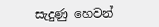සැදුණු හෙවන්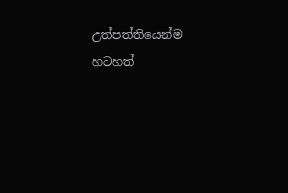උත්පත්තියෙන්ම හටහත්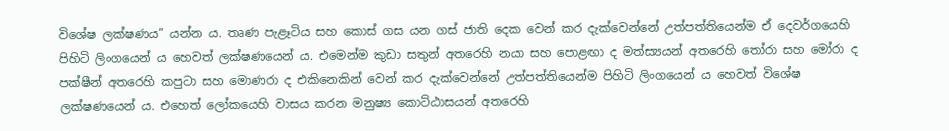විශේෂ ලක්ෂණය” යන්න ය. තෘණ පැළෑටිය සහ කොස් ගස යන ගස් ජාති දෙක වෙන් කර දැක්වෙන්නේ උත්පත්තියෙන්ම ඒ දෙවර්ගයෙහි පිහිටි ලිංගයෙන් ය හෙවත් ලක්ෂණයෙන් ය. එමෙන්ම කුඩා සතුන් අතරෙහි නයා සහ පොළඟා ද මත්ස්‍යයන් අතරෙහි තෝරා සහ මෝරා ද පක්ෂීන් අතරෙහි කපුටා සහ මොණරා ද එකිනෙකින් වෙන් කර දැක්වෙන්නේ උත්පත්තියෙන්ම පිහිටි ලිංගයෙන් ය හෙවත් විශේෂ ලක්ෂණයෙන් ය. එහෙත් ලෝකයෙහි වාසය කරන මනුෂ්‍ය කොට්ඨාසයන් අතරෙහි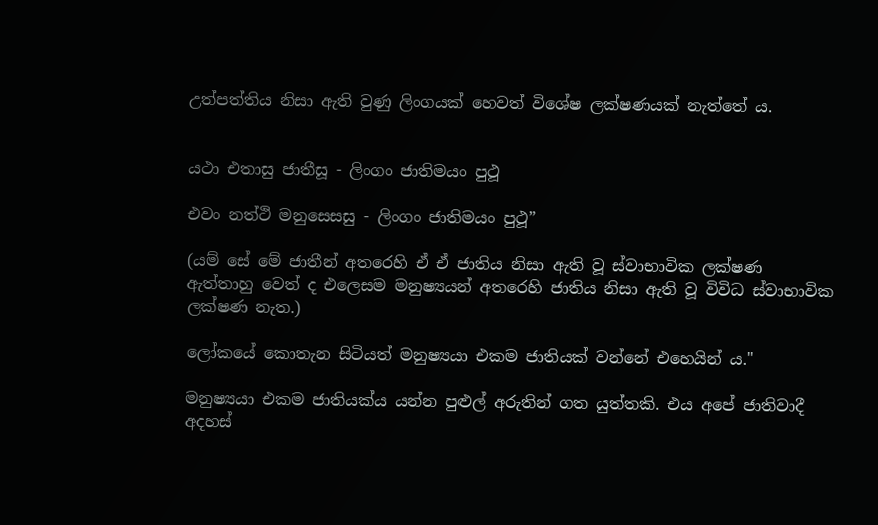උත්පත්තිය නිසා ඇති වුණු ලිංගයක් හෙවත් විශේෂ ලක්ෂණයක් නැත්තේ ය.


යථා එතාසු ජාතීසූ - ලිංගං ජාතිමයං පුථූ

එවං නත්ථි මනුසෙසසු - ලිංගං ජාතිමයං පුථූ”

(යම් සේ මේ ජාතීන් අතරෙහි ඒ ඒ ජාතිය නිසා ඇති වූ ස්වාභාවික ලක්ෂණ ඇත්තාහු වෙත් ද එලෙසම මනුෂ්‍යයන් අතරෙහි ජාතිය නිසා ඇති වූ විවිධ ස්වාභාවික ලක්ෂණ නැත.)

ලෝකයේ කොතැන සිටියත් මනුෂ්‍යයා එකම ජාතියක් වන්නේ එහෙයින් ය."

මනුෂ්‍යයා එකම ජාතියක්ය යන්න පුළුල් අරුතින් ගත යුත්තකි. එය අපේ ජාතිවාදී අදහස්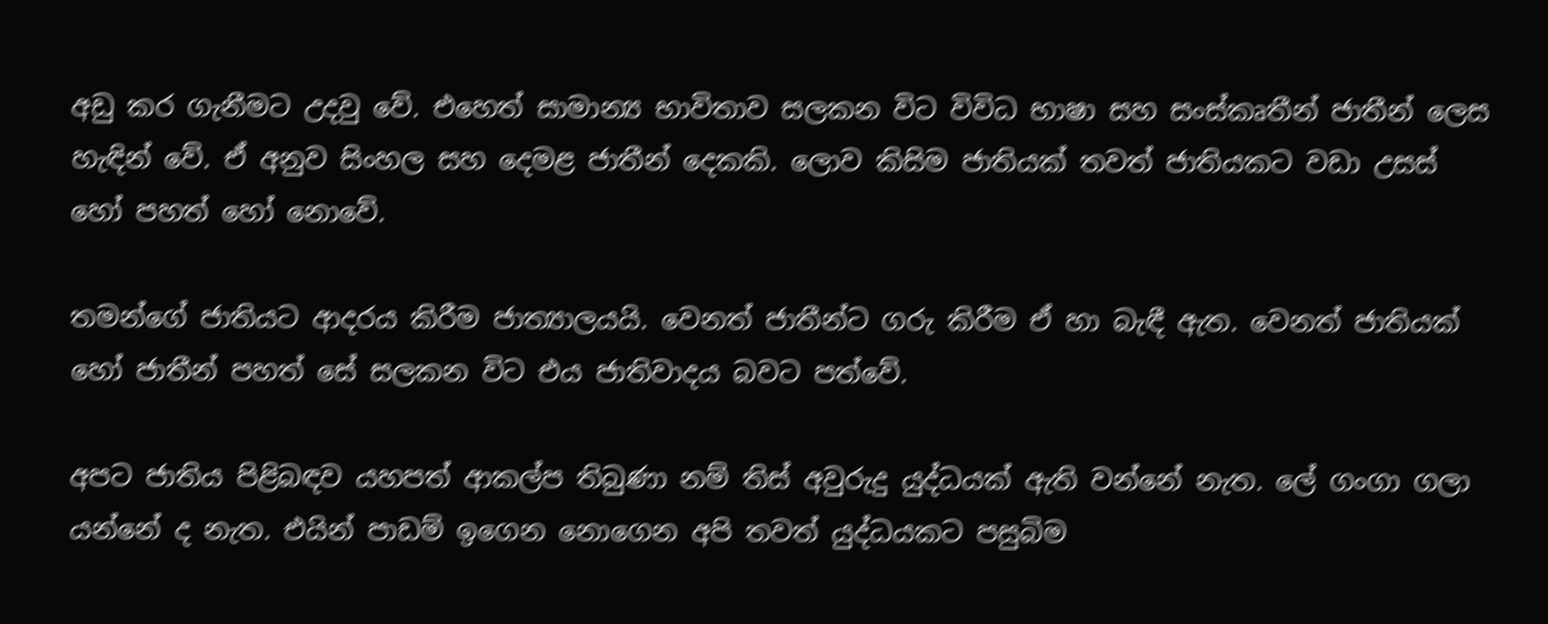අඩු කර ගැනීමට උදවු වේ. එහෙත් සාමාන්‍ය භාවිතාව සලකන විට විවිධ භාෂා සහ සංස්කෘතීන් ජාතීන් ලෙස හැඳින් වේ. ඒ අනුව සිංහල සහ දෙමළ ජාතීන් දෙකකි. ලොව කිසිම ජාතියක් තවත් ජාතියකට වඩා උසස් හෝ පහත් හෝ නොවේ.

තමන්ගේ ජාතියට ආදරය කිරීම ජාත්‍යාලයයි. වෙනත් ජාතීන්ට ගරු කිරීම ඒ හා බැඳී ඇත. වෙනත් ජාතියක් හෝ ජාතීන් පහත් සේ සලකන විට එය ජාතිවාදය බවට පත්වේ.

අපට ජාතිය පිළිබඳව යහපත් ආකල්ප තිබුණා නම් තිස් අවුරුදු යුද්ධයක් ඇති වන්නේ නැත. ලේ ගංගා ගලා යන්නේ ද නැත. එයින් පාඩම් ඉගෙන නොගෙන අපි තවත් යුද්ධයකට පසුබිම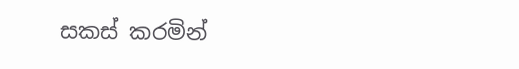සකස් කරමින්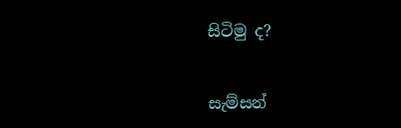සිටිමු ද?


සැම්සන්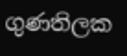ගුණතිලක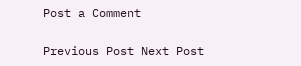Post a Comment

Previous Post Next Post